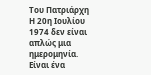Του Πατριάρχη
Η 20η Ιουλίου 1974 δεν είναι απλώς μια ημερομηνία.
Είναι ένα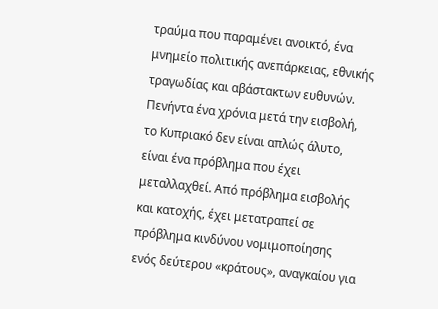τραύμα που παραμένει ανοικτό, ένα μνημείο πολιτικής ανεπάρκειας, εθνικής τραγωδίας και αβάστακτων ευθυνών. Πενήντα ένα χρόνια μετά την εισβολή, το Κυπριακό δεν είναι απλώς άλυτο, είναι ένα πρόβλημα που έχει μεταλλαχθεί. Από πρόβλημα εισβολής και κατοχής, έχει μετατραπεί σε πρόβλημα κινδύνου νομιμοποίησης ενός δεύτερου «κράτους», αναγκαίου για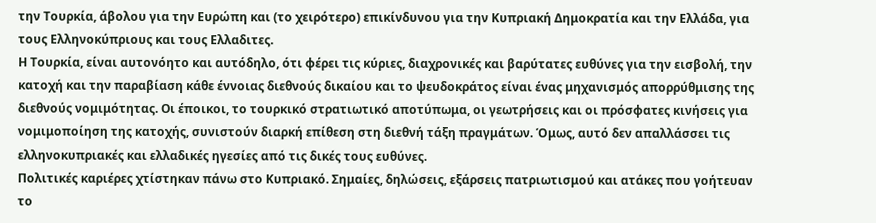την Τουρκία, άβολου για την Ευρώπη και (το χειρότερο) επικίνδυνου για την Κυπριακή Δημοκρατία και την Ελλάδα, για τους Ελληνοκύπριους και τους Ελλαδιτες.
Η Τουρκία, είναι αυτονόητο και αυτόδηλο, ότι φέρει τις κύριες, διαχρονικές και βαρύτατες ευθύνες για την εισβολή, την κατοχή και την παραβίαση κάθε έννοιας διεθνούς δικαίου και το ψευδοκράτος είναι ένας μηχανισμός απορρύθμισης της διεθνούς νομιμότητας. Οι έποικοι, το τουρκικό στρατιωτικό αποτύπωμα, οι γεωτρήσεις και οι πρόσφατες κινήσεις για νομιμοποίηση της κατοχής, συνιστούν διαρκή επίθεση στη διεθνή τάξη πραγμάτων. Όμως, αυτό δεν απαλλάσσει τις ελληνοκυπριακές και ελλαδικές ηγεσίες από τις δικές τους ευθύνες.
Πολιτικές καριέρες χτίστηκαν πάνω στο Κυπριακό. Σημαίες, δηλώσεις, εξάρσεις πατριωτισμού και ατάκες που γοήτευαν το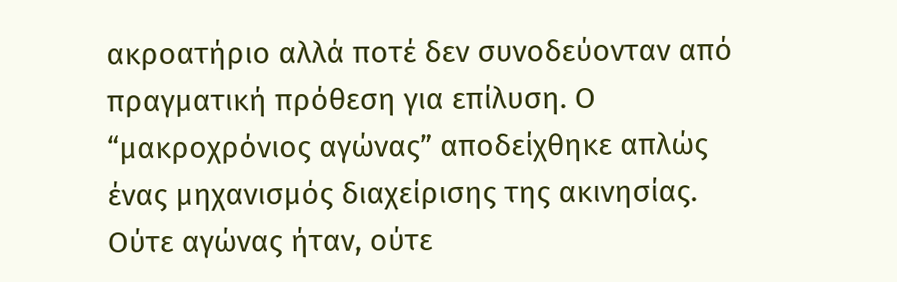ακροατήριο αλλά ποτέ δεν συνοδεύονταν από πραγματική πρόθεση για επίλυση. Ο “μακροχρόνιος αγώνας” αποδείχθηκε απλώς ένας μηχανισμός διαχείρισης της ακινησίας. Ούτε αγώνας ήταν, ούτε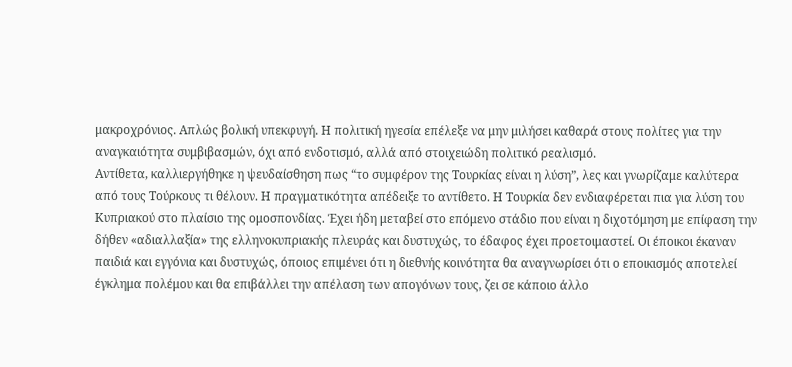μακροχρόνιος. Απλώς βολική υπεκφυγή. Η πολιτική ηγεσία επέλεξε να μην μιλήσει καθαρά στους πολίτες για την αναγκαιότητα συμβιβασμών, όχι από ενδοτισμό, αλλά από στοιχειώδη πολιτικό ρεαλισμό.
Αντίθετα, καλλιεργήθηκε η ψευδαίσθηση πως “το συμφέρον της Τουρκίας είναι η λύση”, λες και γνωρίζαμε καλύτερα από τους Τούρκους τι θέλουν. Η πραγματικότητα απέδειξε το αντίθετο. Η Τουρκία δεν ενδιαφέρεται πια για λύση του Κυπριακού στο πλαίσιο της ομοσπονδίας. Έχει ήδη μεταβεί στο επόμενο στάδιο που είναι η διχοτόμηση με επίφαση την δήθεν «αδιαλλαξία» της ελληνοκυπριακής πλευράς και δυστυχώς, το έδαφος έχει προετοιμαστεί. Οι έποικοι έκαναν παιδιά και εγγόνια και δυστυχώς, όποιος επιμένει ότι η διεθνής κοινότητα θα αναγνωρίσει ότι ο εποικισμός αποτελεί έγκλημα πολέμου και θα επιβάλλει την απέλαση των απογόνων τους, ζει σε κάποιο άλλο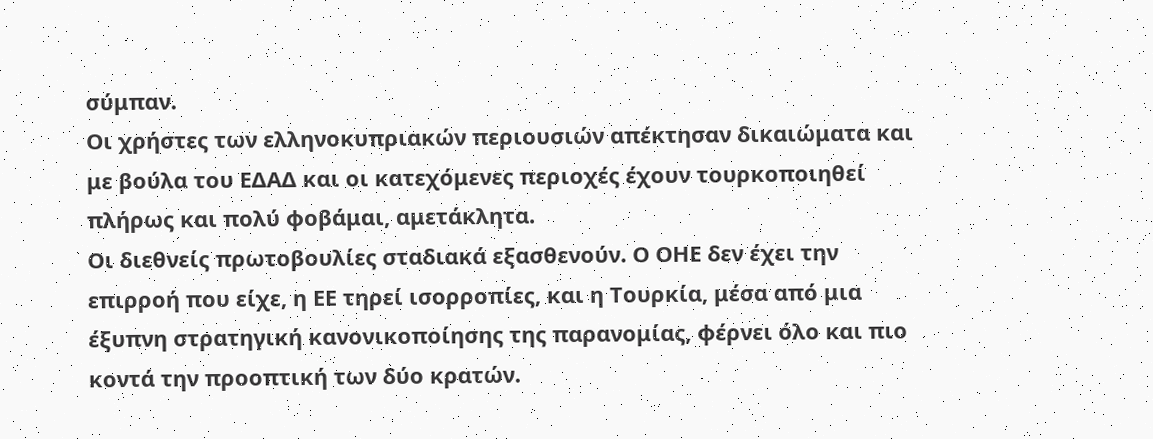σύμπαν.
Οι χρήστες των ελληνοκυπριακών περιουσιών απέκτησαν δικαιώματα και με βούλα του ΕΔΑΔ και οι κατεχόμενες περιοχές έχουν τουρκοποιηθεί πλήρως και πολύ φοβάμαι, αμετάκλητα.
Οι διεθνείς πρωτοβουλίες σταδιακά εξασθενούν. Ο ΟΗΕ δεν έχει την επιρροή που είχε, η ΕΕ τηρεί ισορροπίες, και η Τουρκία, μέσα από μια έξυπνη στρατηγική κανονικοποίησης της παρανομίας, φέρνει όλο και πιο κοντά την προοπτική των δύο κρατών.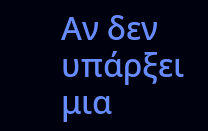Αν δεν υπάρξει μια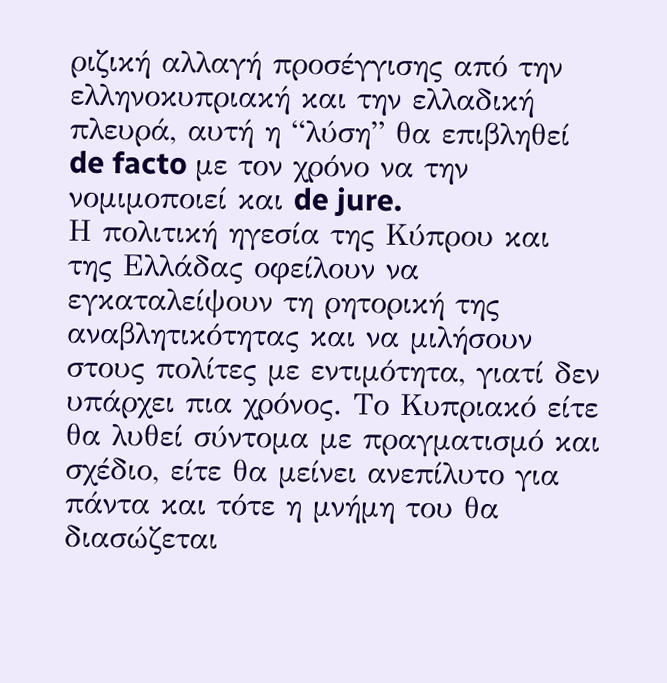ριζική αλλαγή προσέγγισης από την ελληνοκυπριακή και την ελλαδική πλευρά, αυτή η “λύση” θα επιβληθεί de facto με τον χρόνο να την νομιμοποιεί και de jure.
Η πολιτική ηγεσία της Κύπρου και της Ελλάδας οφείλουν να εγκαταλείψουν τη ρητορική της αναβλητικότητας και να μιλήσουν στους πολίτες με εντιμότητα, γιατί δεν υπάρχει πια χρόνος. Το Κυπριακό είτε θα λυθεί σύντομα με πραγματισμό και σχέδιο, είτε θα μείνει ανεπίλυτο για πάντα και τότε η μνήμη του θα διασώζεται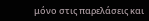μόνο στις παρελάσεις και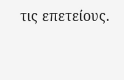τις επετείους.